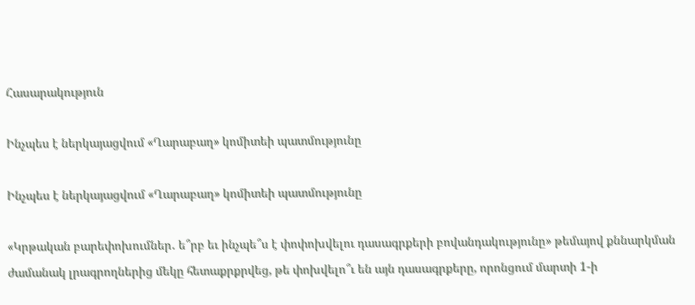Հասարակություն

Ինչպես է ներկայացվում «Ղարաբաղ» կոմիտեի պատմությունը

Ինչպես է ներկայացվում «Ղարաբաղ» կոմիտեի պատմությունը

«Կրթական բարեփոխումներ․ ե՞րբ եւ ինչպե՞ս է փոփոխվելու դասագրքերի բովանդակությունը» թեմայով քննարկման ժամանակ լրագրողներից մեկը հետաքրքրվեց, թե փոխվելո՞ւ են այն դասագրքերը, որոնցում մարտի 1-ի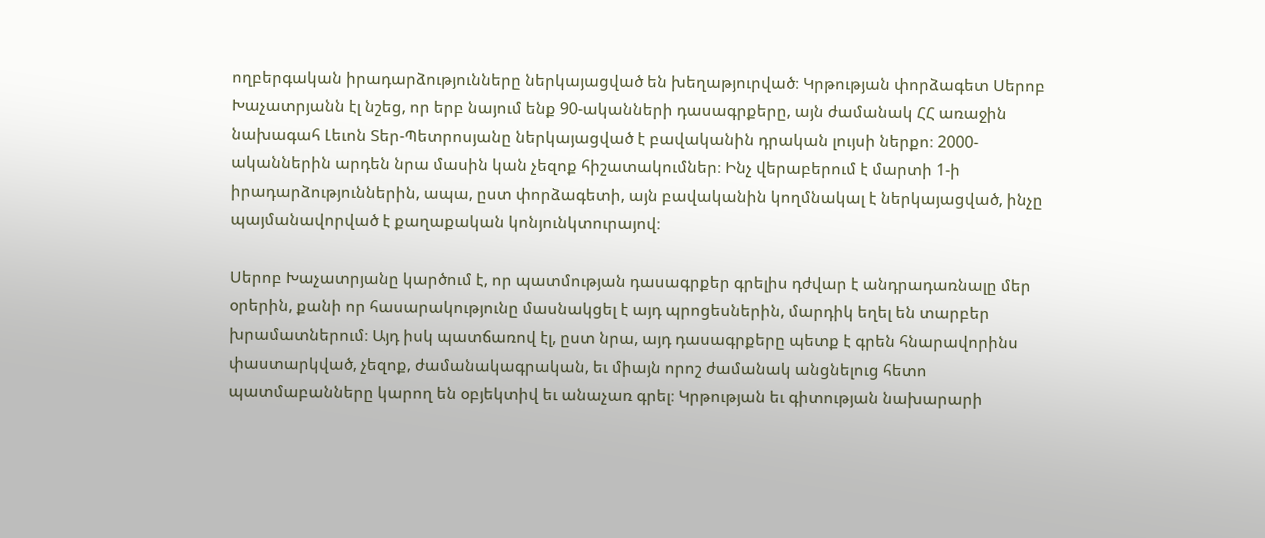ողբերգական իրադարձությունները ներկայացված են խեղաթյուրված։ Կրթության փորձագետ Սերոբ Խաչատրյանն էլ նշեց, որ երբ նայում ենք 90-ականների դասագրքերը, այն ժամանակ ՀՀ առաջին նախագահ Լեւոն Տեր-Պետրոսյանը ներկայացված է բավականին դրական լույսի ներքո։ 2000-ականներին արդեն նրա մասին կան չեզոք հիշատակումներ։ Ինչ վերաբերում է մարտի 1-ի իրադարձություններին, ապա, ըստ փորձագետի, այն բավականին կողմնակալ է ներկայացված, ինչը պայմանավորված է քաղաքական կոնյունկտուրայով։

Սերոբ Խաչատրյանը կարծում է, որ պատմության դասագրքեր գրելիս դժվար է անդրադառնալը մեր օրերին, քանի որ հասարակությունը մասնակցել է այդ պրոցեսներին, մարդիկ եղել են տարբեր խրամատներում։ Այդ իսկ պատճառով էլ, ըստ նրա, այդ դասագրքերը պետք է գրեն հնարավորինս փաստարկված, չեզոք, ժամանակագրական, եւ միայն որոշ ժամանակ անցնելուց հետո պատմաբանները կարող են օբյեկտիվ եւ անաչառ գրել։ Կրթության եւ գիտության նախարարի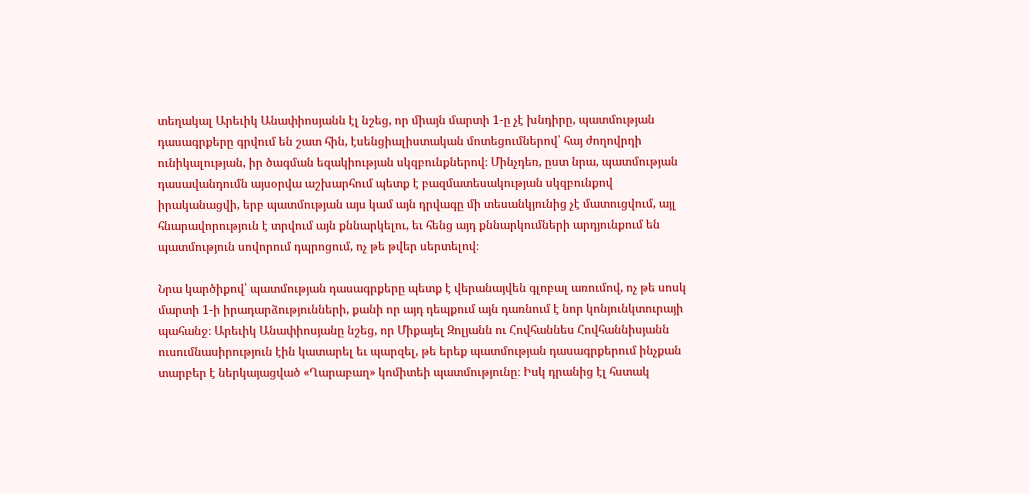տեղակալ Արեւիկ Անափիոսյանն էլ նշեց, որ միայն մարտի 1-ը չէ խնդիրը, պատմության դասագրքերը գրվում են շատ հին, էսենցիալիստական մոտեցումներով՝ հայ ժողովրդի ունիկալության, իր ծագման եզակիության սկզբունքներով։ Մինչդեռ, ըստ նրա, պատմության դասավանդումն այսօրվա աշխարհում պետք է բազմատեսակության սկզբունքով իրականացվի, երբ պատմության այս կամ այն դրվագը մի տեսանկյունից չէ մատուցվում, այլ հնարավորություն է տրվում այն քննարկելու, եւ հենց այդ քննարկումների արդյունքում են պատմություն սովորում դպրոցում, ոչ թե թվեր սերտելով։

Նրա կարծիքով՝ պատմության դասագրքերը պետք է վերանայվեն գլոբալ առումով, ոչ թե սոսկ մարտի 1-ի իրադարձությունների, քանի որ այդ դեպքում այն դառնում է նոր կոնյունկտուրայի պահանջ։ Արեւիկ Անափիոսյանը նշեց, որ Միքայել Զոլյանն ու Հովհաննես Հովհաննիսյանն ուսումնասիրություն էին կատարել եւ պարզել, թե երեք պատմության դասագրքերում ինչքան տարբեր է ներկայացված «Ղարաբաղ» կոմիտեի պատմությունը։ Իսկ դրանից էլ հստակ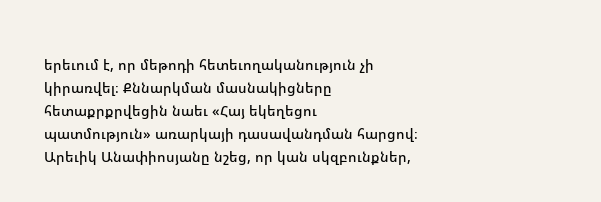երեւում է, որ մեթոդի հետեւողականություն չի կիրառվել։ Քննարկման մասնակիցները հետաքրքրվեցին նաեւ «Հայ եկեղեցու պատմություն» առարկայի դասավանդման հարցով։ Արեւիկ Անափիոսյանը նշեց, որ կան սկզբունքներ,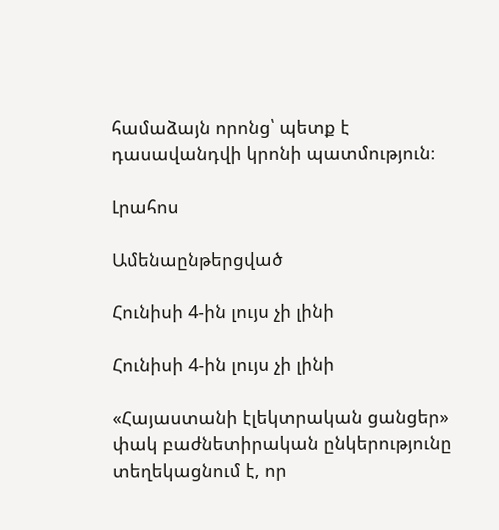համաձայն որոնց՝ պետք է դասավանդվի կրոնի պատմություն։

Լրահոս

Ամենաընթերցված

Հունիսի 4-ին լույս չի լինի

Հունիսի 4-ին լույս չի լինի

«Հայաստանի էլեկտրական ցանցեր» փակ բաժնետիրական ընկերությունը տեղեկացնում է, որ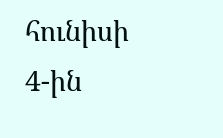հունիսի 4-ին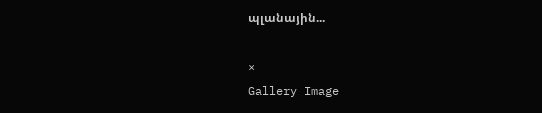պլանային...

×
Gallery Image